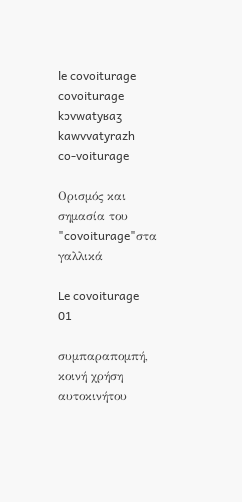le covoiturage
covoiturage
kɔvwatyʁaʒ
kawvvatyrazh
co-voiturage

Ορισμός και σημασία του "covoiturage"στα γαλλικά

Le covoiturage
01

συμπαραπομπή, κοινή χρήση αυτοκινήτου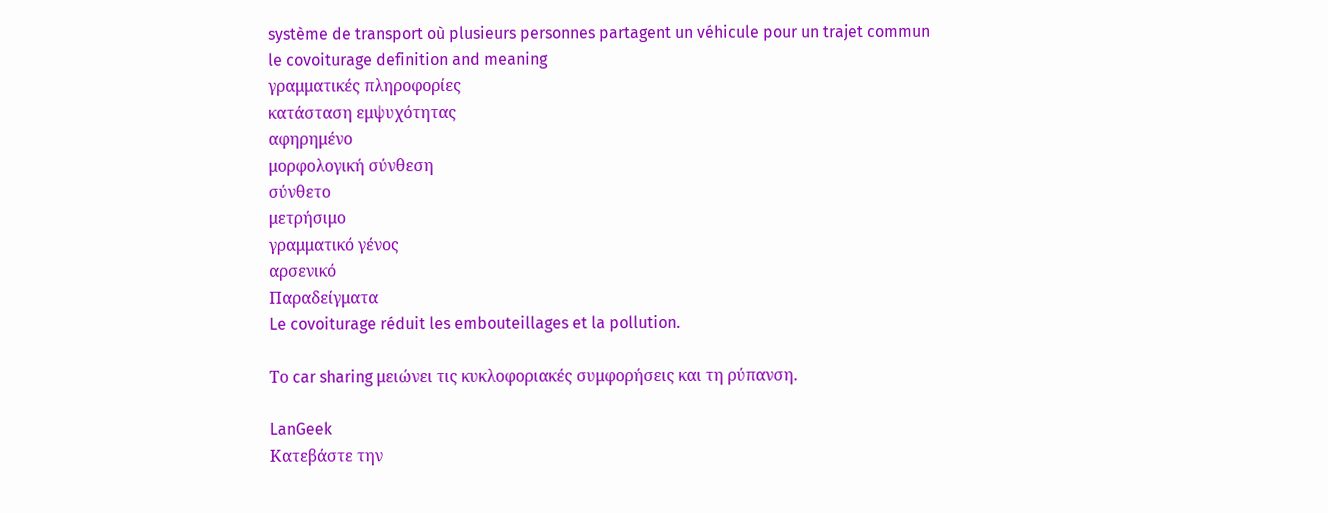système de transport où plusieurs personnes partagent un véhicule pour un trajet commun
le covoiturage definition and meaning
γραμματικές πληροφορίες
κατάσταση εμψυχότητας
αφηρημένο
μορφολογική σύνθεση
σύνθετο
μετρήσιμο
γραμματικό γένος
αρσενικό
Παραδείγματα
Le covoiturage réduit les embouteillages et la pollution.

Το car sharing μειώνει τις κυκλοφοριακές συμφορήσεις και τη ρύπανση.

LanGeek
Κατεβάστε την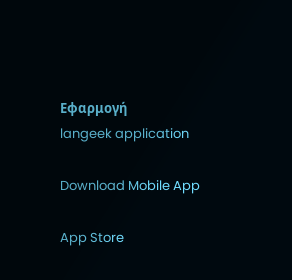Εφαρμογή
langeek application

Download Mobile App

App Store